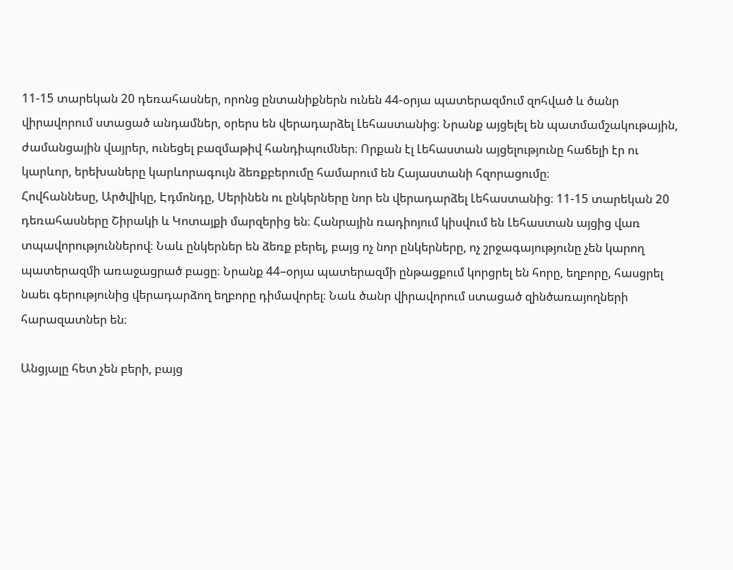11-15 տարեկան 20 դեռահասներ, որոնց ընտանիքներն ունեն 44-օրյա պատերազմում զոհված և ծանր վիրավորում ստացած անդամներ, օրերս են վերադարձել Լեհաստանից։ Նրանք այցելել են պատմամշակութային, ժամանցային վայրեր, ունեցել բազմաթիվ հանդիպումներ։ Որքան էլ Լեհաստան այցելությունը հաճելի էր ու կարևոր, երեխաները կարևորագույն ձեռքբերումը համարում են Հայաստանի հզորացումը։
Հովհաննեսը, Արծվիկը, Էդմոնդը, Սերինեն ու ընկերները նոր են վերադարձել Լեհաստանից։ 11-15 տարեկան 20 դեռահասները Շիրակի և Կոտայքի մարզերից են։ Հանրային ռադիոյում կիսվում են Լեհաստան այցից վառ տպավորություններով։ Նաև ընկերներ են ձեռք բերել, բայց ոչ նոր ընկերները, ոչ շրջագայությունը չեն կարող պատերազմի առաջացրած բացը։ Նրանք 44–օրյա պատերազմի ընթացքում կորցրել են հորը, եղբորը, հասցրել նաեւ գերությունից վերադարձող եղբորը դիմավորել։ Նաև ծանր վիրավորում ստացած զինծառայողների հարազատներ են։

Անցյալը հետ չեն բերի, բայց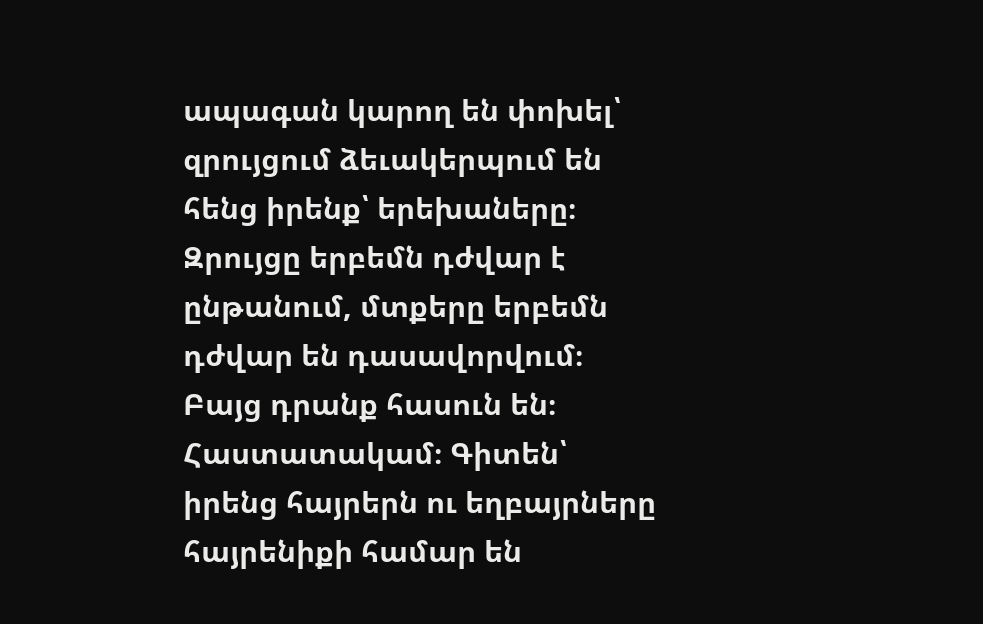ապագան կարող են փոխել՝ զրույցում ձեւակերպում են հենց իրենք՝ երեխաները։ Զրույցը երբեմն դժվար է ընթանում, մտքերը երբեմն դժվար են դասավորվում։ Բայց դրանք հասուն են։ Հաստատակամ։ Գիտեն՝ իրենց հայրերն ու եղբայրները հայրենիքի համար են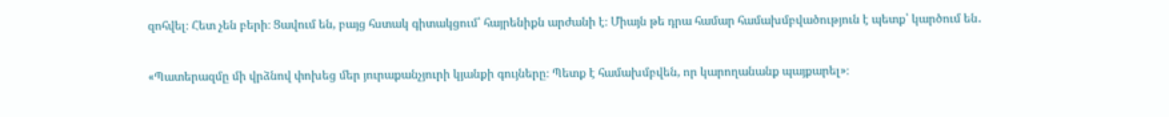զոհվել։ Հետ չեն բերի։ Ցավում են, բայց հստակ գիտակցում՝ հայրենիքն արժանի է։ Միայն թե դրա համար համախմբվածություն է պետք՝ կարծում են․

«Պատերազմը մի վրձնով փոխեց մեր յուրաքանչյուրի կյանքի գույները։ Պետք է համախմբվեն, որ կարողանանք պայքարել»։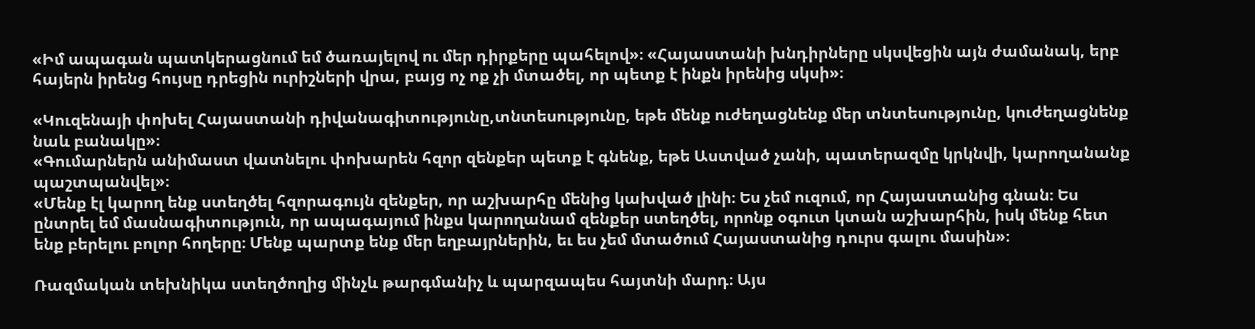«Իմ ապագան պատկերացնում եմ ծառայելով ու մեր դիրքերը պահելով»։ «Հայաստանի խնդիրները սկսվեցին այն ժամանակ, երբ հայերն իրենց հույսը դրեցին ուրիշների վրա, բայց ոչ ոք չի մտածել, որ պետք է ինքն իրենից սկսի»։

«Կուզենայի փոխել Հայաստանի դիվանագիտությունը,տնտեսությունը, եթե մենք ուժեղացնենք մեր տնտեսությունը, կուժեղացնենք նաև բանակը»։
«Գումարներն անիմաստ վատնելու փոխարեն հզոր զենքեր պետք է գնենք, եթե Աստված չանի, պատերազմը կրկնվի, կարողանանք պաշտպանվել»։
«Մենք էլ կարող ենք ստեղծել հզորագույն զենքեր, որ աշխարհը մենից կախված լինի։ Ես չեմ ուզում, որ Հայաստանից գնան։ Ես ընտրել եմ մասնագիտություն, որ ապագայում ինքս կարողանամ զենքեր ստեղծել, որոնք օգուտ կտան աշխարհին, իսկ մենք հետ ենք բերելու բոլոր հողերը։ Մենք պարտք ենք մեր եղբայրներին, եւ ես չեմ մտածում Հայաստանից դուրս գալու մասին»։

Ռազմական տեխնիկա ստեղծողից մինչև թարգմանիչ և պարզապես հայտնի մարդ։ Այս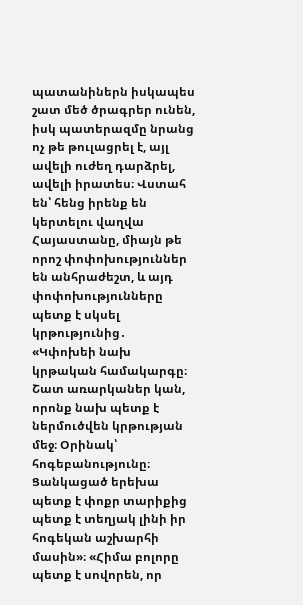պատանիներն իսկապես շատ մեծ ծրագրեր ունեն, իսկ պատերազմը նրանց ոչ թե թուլացրել է, այլ ավելի ուժեղ դարձրել, ավելի իրատես։ Վստահ են՝ հենց իրենք են կերտելու վաղվա Հայաստանը, միայն թե որոշ փոփոխություններ են անհրաժեշտ, և այդ փոփոխությունները պետք է սկսել կրթությունից․
«Կփոխեի նախ կրթական համակարգը։ Շատ առարկաներ կան, որոնք նախ պետք է ներմուծվեն կրթության մեջ։ Օրինակ՝ հոգեբանությունը։ Ցանկացած երեխա պետք է փոքր տարիքից պետք է տեղյակ լինի իր հոգեկան աշխարհի մասին»։ «Հիմա բոլորը պետք է սովորեն, որ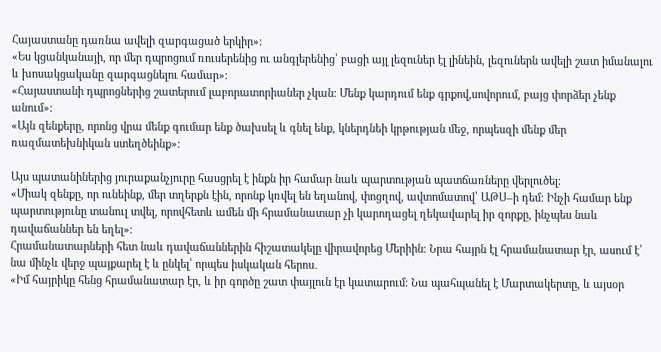Հայաստանը դառնա ավելի զարգացած երկիր»։
«Ես կցանկանայի, որ մեր դպրոցում ռուսերենից ու անգլերենից՝ բացի այլ լեզուներ էլ լինեին, լեզուներն ավելի շատ իմանալու և խոսակցականը զարգացնելու համար»։
«Հայաստանի դպրոցներից շատերում լաբորատորիաներ չկան։ Մենք կարդում ենք գրքով,սովորում, բայց փորձեր չենք անում»։
«Այն զենքերը, որոնց վրա մենք գումար ենք ծախսել և գնել ենք, կներդնեի կրթության մեջ, որպեսզի մենք մեր ռազմատեխնիկան ստեղծեինք»։

Այս պատանիներից յուրաքանչյուրը հասցրել է ինքն իր համար նաև պարտության պատճառները վերլուծել։
«Միակ զենքը, որ ունեինք, մեր տղերքն էին, որոնք կռվել են եղանով, փոցղով, ավտոմատով՝ ԱԹՍ–ի դեմ։ Ինչի համար ենք պարտությունը տանուլ տվել, որովհետև ամեն մի հրամանատար չի կարողացել ղեկավարել իր զորքը, ինչպես նաև դավաճաններ են եղել»։
Հրամանատարների հետ նաև դավաճաններին հիշատակելը վիրավորեց Մերիին։ Նրա հայրն էլ հրամանատար էր, ասում է՝ նա մինչև վերջ պայքարել է և ընկել՝ որպես իսկական հերոս․
«Իմ հայրիկը հենց հրամանատար էր, և իր գործը շատ փայլուն էր կատարում։ Նա պահպանել է Մարտակերտը, և այսօր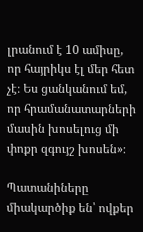լրանում է 10 ամիսը, որ հայրիկս էլ մեր հետ չէ։ Ես ցանկանում եմ, որ հրամանատարների մասին խոսելուց մի փոքր զգույշ խոսեն»։

Պատանիները միակարծիք են՝ ովքեր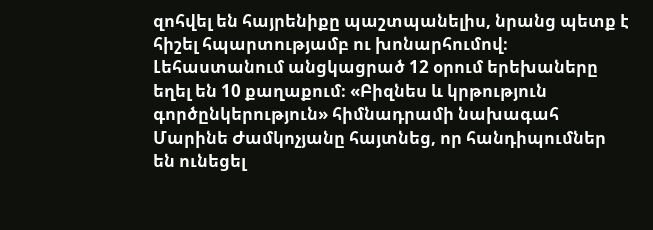զոհվել են հայրենիքը պաշտպանելիս, նրանց պետք է հիշել հպարտությամբ ու խոնարհումով։
Լեհաստանում անցկացրած 12 օրում երեխաները եղել են 10 քաղաքում։ «Բիզնես և կրթություն գործընկերություն» հիմնադրամի նախագահ Մարինե Ժամկոչյանը հայտնեց, որ հանդիպումներ են ունեցել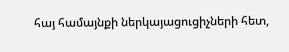հայ համայնքի ներկայացուցիչների հետ,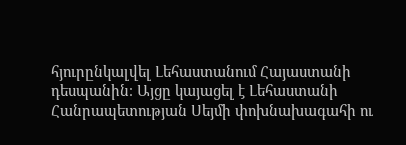հյուրընկալվել Լեհաստանում Հայաստանի դեսպանին։ Այցը կայացել է Լեհաստանի Հանրապետության Սեյմի փոխնախագահի ու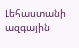Լեհաստանի ազգային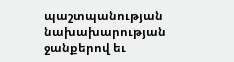պաշտպանության նախախարության ջանքերով եւ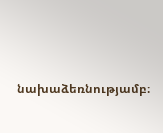նախաձեռնությամբ։